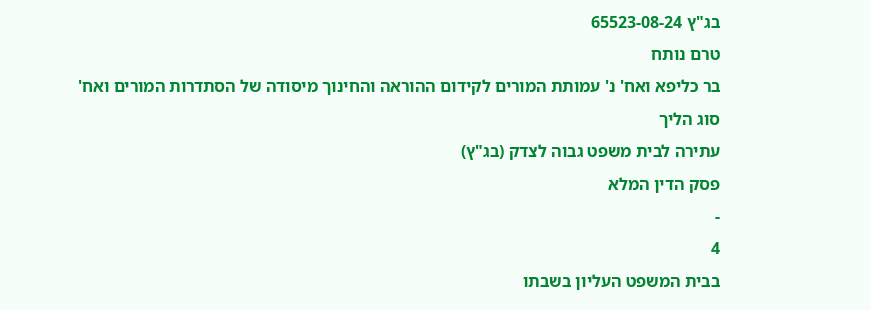בג"ץ 65523-08-24
טרם נותח
בר כליפא ואח' נ' עמותת המורים לקידום ההוראה והחינוך מיסודה של הסתדרות המורים ואח'
סוג הליך
עתירה לבית משפט גבוה לצדק (בג"ץ)
פסק הדין המלא
-
4
בבית המשפט העליון בשבתו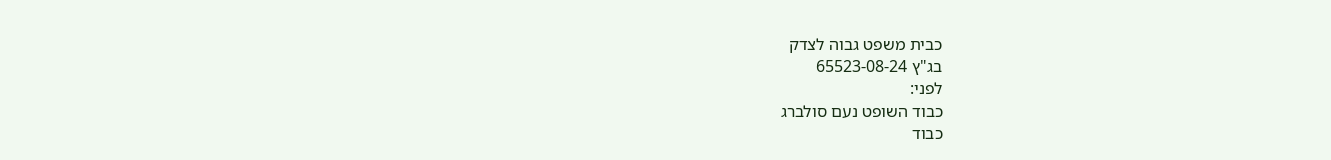כבית משפט גבוה לצדק
בג"ץ 65523-08-24
לפני:
כבוד השופט נעם סולברג
כבוד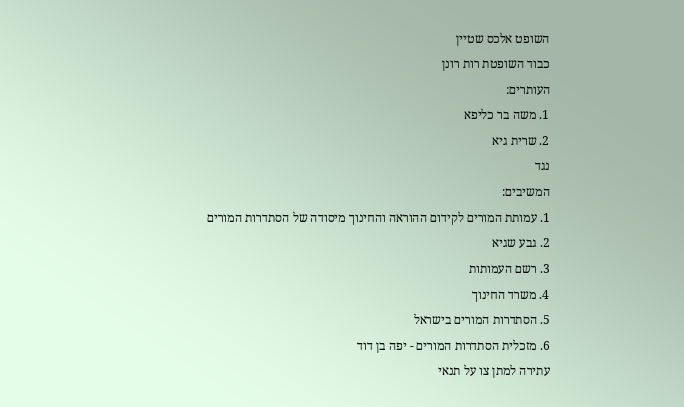השופט אלכס שטיין
כבוד השופטת רות רונן
העותרים:
1. משה בר כליפא
2. שרית גיא
נגד
המשיבים:
1. עמותת המורים לקידום ההוראה והחינוך מיסודה של הסתדרות המורים
2. גבע שגיא
3. רשם העמותות
4. משרד החינוך
5. הסתדרות המורים בישראל
6. מזכלית הסתדרות המורים - יפה בן דוד
עתירה למתן צו על תנאי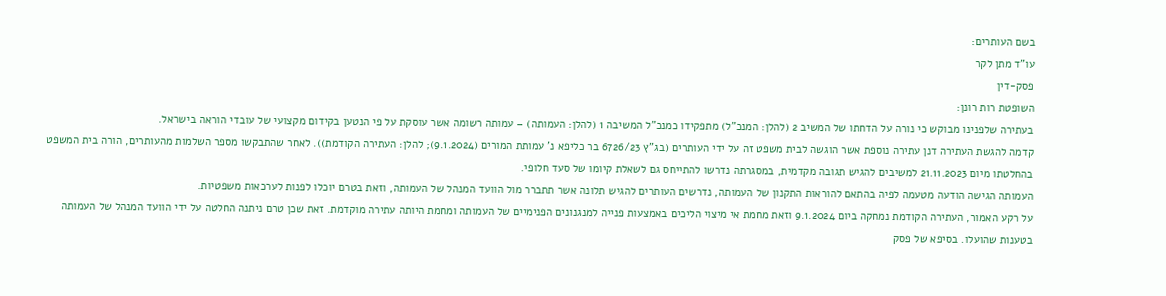בשם העותרים:
עו"ד מתן לקר
פסק-דין
השופטת רות רונן:
בעתירה שלפנינו מבוקש כי נורה על הדחתו של המשיב 2 (להלן: המנכ"ל) מתפקידו כמנכ"ל המשיבה 1 (להלן: העמותה) – עמותה רשומה אשר עוסקת על פי הנטען בקידום מקצועי של עובדי הוראה בישראל.
קדמה להגשת העתירה דנן עתירה נוספת אשר הוגשה לבית משפט זה על ידי העותרים (בג"ץ 6726/23 בר כליפא נ' עמותת המורים (9.1.2024); להלן: העתירה הקודמת)). לאחר שהתבקשו מספר השלמות מהעותרים, הורה בית המשפט בהחלטתו מיום 21.11.2023 למשיבים להגיש תגובה מקדמית, במסגרתה נדרשו להתייחס גם לשאלת קיומו של סעד חלופי.
העמותה הגישה הודעה מטעמה לפיה בהתאם להוראות התקנון של העמותה, נדרשים העותרים להגיש תלונה אשר תתברר מול הוועד המנהל של העמותה, וזאת בטרם יוכלו לפנות לערכאות משפטיות.
על רקע האמור, העתירה הקודמת נמחקה ביום 9.1.2024 וזאת מחמת אי מיצוי הליכים באמצעות פנייה למנגנונים הפנימיים של העמותה ומחמת היותה עתירה מוקדמת. זאת שכן טרם ניתנה החלטה על ידי הוועד המנהל של העמותה בטענות שהועלו. בסיפא של פסק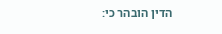הדין הובהר כי: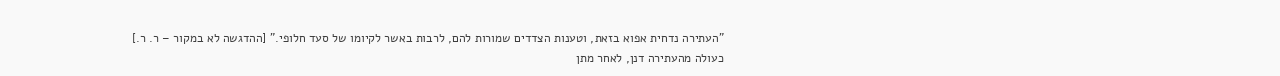"העתירה נדחית אפוא בזאת, וטענות הצדדים שמורות להם, לרבות באשר לקיומו של סעד חלופי." [ההדגשה לא במקור – ר. ר.]
כעולה מהעתירה דנן, לאחר מתן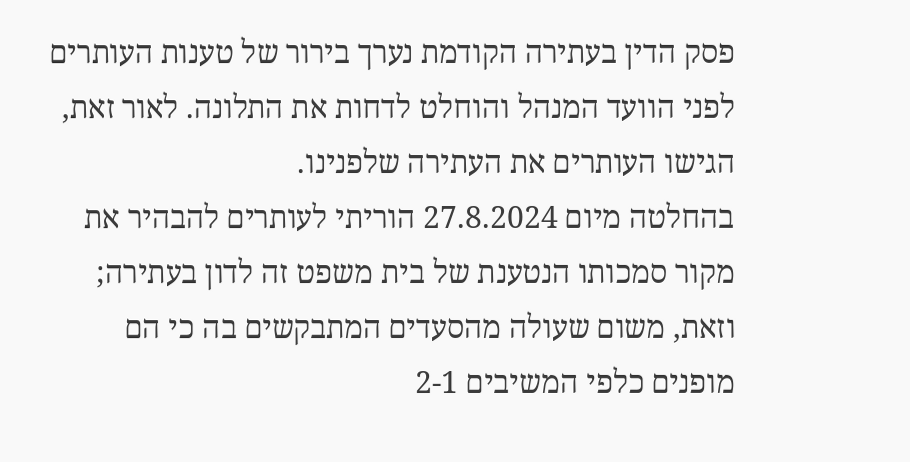פסק הדין בעתירה הקודמת נערך בירור של טענות העותרים לפני הוועד המנהל והוחלט לדחות את התלונה. לאור זאת, הגישו העותרים את העתירה שלפנינו.
בהחלטה מיום 27.8.2024 הוריתי לעותרים להבהיר את מקור סמכותו הנטענת של בית משפט זה לדון בעתירה; וזאת, משום שעולה מהסעדים המתבקשים בה כי הם מופנים כלפי המשיבים 2-1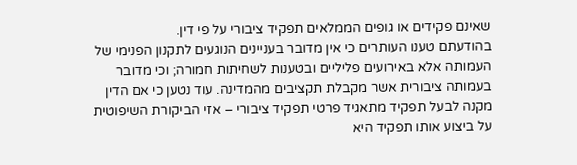שאינם פקידים או גופים הממלאים תפקיד ציבורי על פי דין.
בהודעתם טענו העותרים כי אין מדובר בעניינים הנוגעים לתקנון הפנימי של העמותה אלא באירועים פליליים ובטענות לשחיתות חמורה; וכי מדובר בעמותה ציבורית אשר מקבלת תקציבים מהמדינה. עוד נטען כי אם הדין מקנה לבעל תפקיד מתאגיד פרטי תפקיד ציבורי – אזי הביקורת השיפוטית על ביצוע אותו תפקיד היא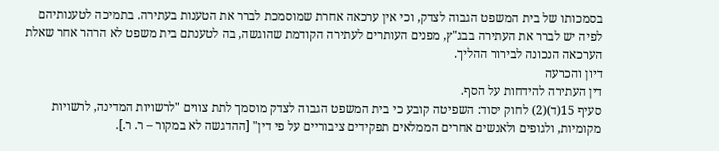בסמכותו של בית המשפט הגבוה לצדק, וכי אין ערכאה אחרת שמוסמכת לברר את הטענות בעתירה. בתמיכה לטענותיהם לפיה יש לברר את העתירה בבג"ץ, מפנים העותרים לעתירה הקודמת שהוגשה, בה לטענתם בית משפט לא הרהר אחר שאלת הערכאה הנכונה לבירור ההליך.
דיון והכרעה
דין העתירה להידחות על הסף.
סעיף 15(ד)(2) לחוק יסוד: השפיטה קובע כי בית המשפט הגבוה לצדק מוסמך לתת צווים "לרשויות המדינה, לרשויות מקומיות, ולגופים ולאנשים אחרים הממלאים תפקידים ציבוריים על פי דין" [ההדגשה לא במקור – ר. ר.].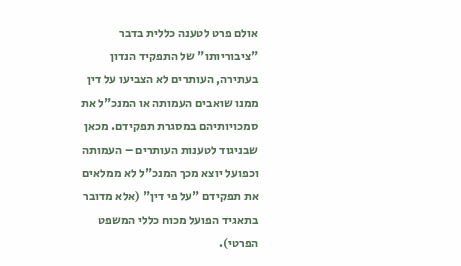אולם פרט לטענה כללית בדבר "ציבוריותו" של התפקיד הנדון בעתירה, העותרים לא הצביעו על דין ממנו שואבים העמותה או המנכ"ל את סמכויותיהם במסגרת תפקידם. מכאן שבניגוד לטענות העותרים – העמותה וכפועל יוצא מכך המנכ"ל לא ממלאים את תפקידם "על פי דין" (אלא מדובר בתאגיד הפועל מכוח כללי המשפט הפרטי).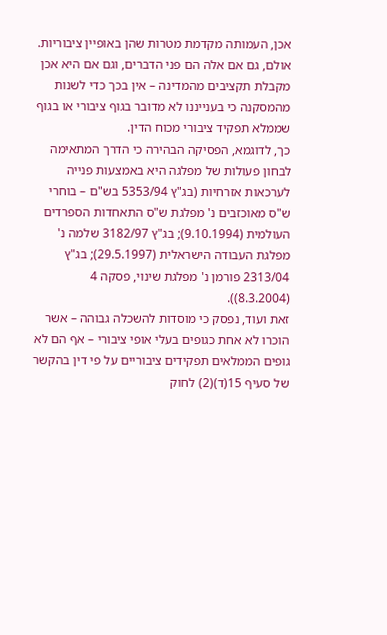אכן, העמותה מקדמת מטרות שהן באופיין ציבוריות. אולם, גם אם אלה הם פני הדברים, וגם אם היא אכן מקבלת תקציבים מהמדינה – אין בכך כדי לשנות מהמסקנה כי בענייננו לא מדובר בגוף ציבורי או בגוף שממלא תפקיד ציבורי מכוח הדין.
כך, לדוגמא, הפסיקה הבהירה כי הדרך המתאימה לבחון פעולות של מפלגה היא באמצעות פנייה לערכאות אזרחיות (בג"ץ 5353/94 בש"ם – בוחרי ש"ס מאוכזבים נ' מפלגת ש"ס התאחדות הספרדים העולמית (9.10.1994); בג"ץ 3182/97 שלמה נ' מפלגת העבודה הישראלית (29.5.1997); בג"ץ 2313/04 פורמן נ' מפלגת שינוי, פסקה 4 (8.3.2004)).
זאת ועוד, נפסק כי מוסדות להשכלה גבוהה – אשר הוכרו לא אחת כגופים בעלי אופי ציבורי – אף הם לא גופים הממלאים תפקידים ציבוריים על פי דין בהקשר של סעיף 15(ד)(2) לחוק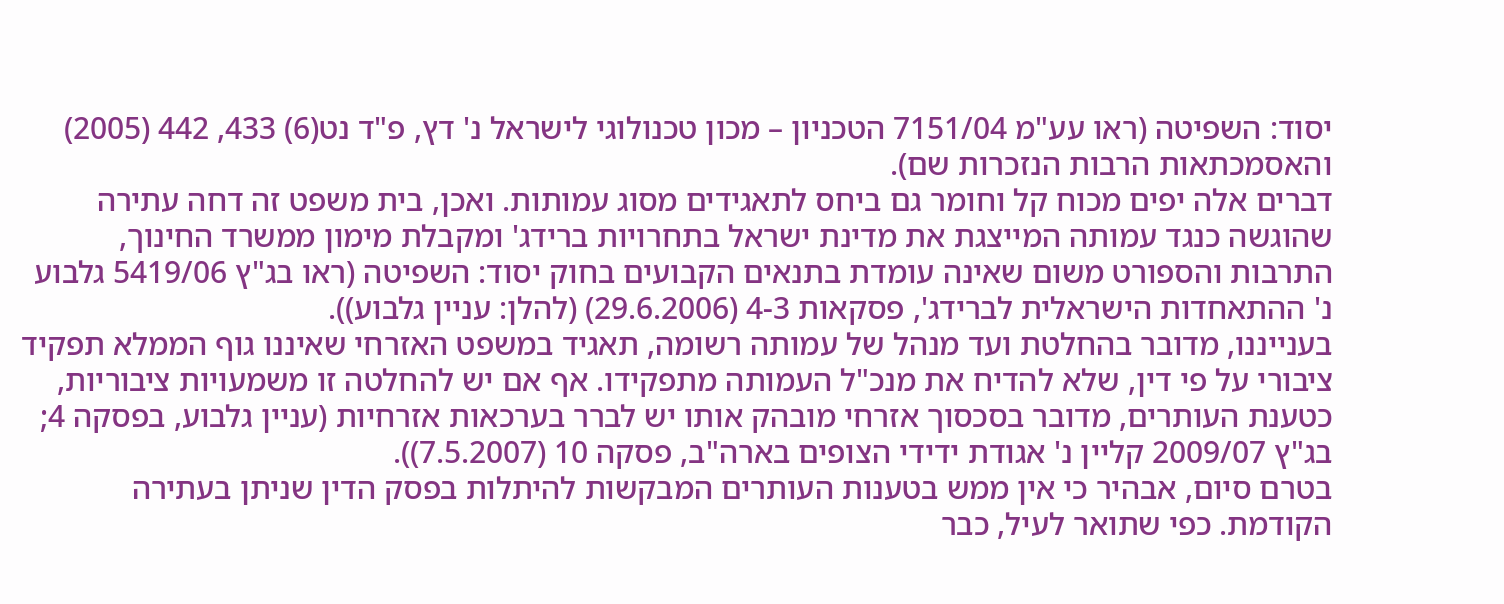יסוד: השפיטה (ראו עע"מ 7151/04 הטכניון – מכון טכנולוגי לישראל נ' דץ, פ"ד נט(6) 433, 442 (2005) והאסמכתאות הרבות הנזכרות שם).
דברים אלה יפים מכוח קל וחומר גם ביחס לתאגידים מסוג עמותות. ואכן, בית משפט זה דחה עתירה שהוגשה כנגד עמותה המייצגת את מדינת ישראל בתחרויות ברידג' ומקבלת מימון ממשרד החינוך, התרבות והספורט משום שאינה עומדת בתנאים הקבועים בחוק יסוד: השפיטה (ראו בג"ץ 5419/06 גלבוע נ' ההתאחדות הישראלית לברידג', פסקאות 4-3 (29.6.2006) (להלן: עניין גלבוע)).
בענייננו, מדובר בהחלטת ועד מנהל של עמותה רשומה, תאגיד במשפט האזרחי שאיננו גוף הממלא תפקיד ציבורי על פי דין, שלא להדיח את מנכ"ל העמותה מתפקידו. אף אם יש להחלטה זו משמעויות ציבוריות, כטענת העותרים, מדובר בסכסוך אזרחי מובהק אותו יש לברר בערכאות אזרחיות (עניין גלבוע, בפסקה 4; בג"ץ 2009/07 קליין נ' אגודת ידידי הצופים בארה"ב, פסקה 10 (7.5.2007)).
בטרם סיום, אבהיר כי אין ממש בטענות העותרים המבקשות להיתלות בפסק הדין שניתן בעתירה הקודמת. כפי שתואר לעיל, כבר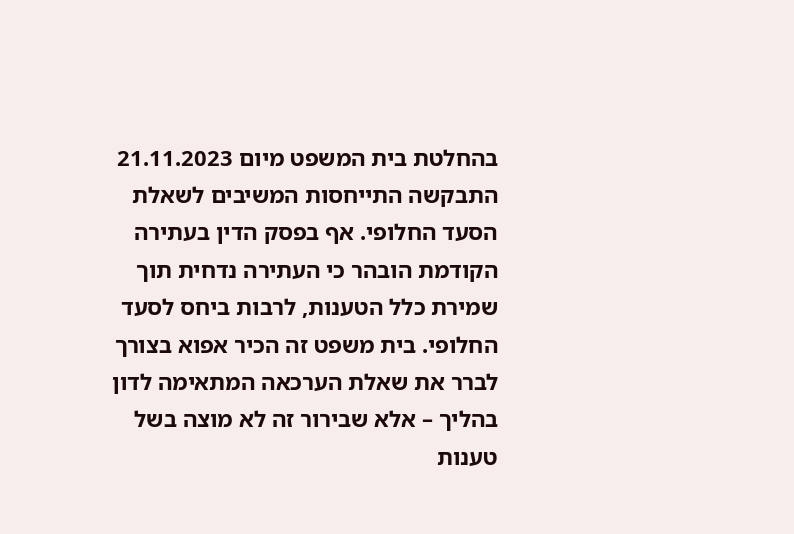בהחלטת בית המשפט מיום 21.11.2023 התבקשה התייחסות המשיבים לשאלת הסעד החלופי. אף בפסק הדין בעתירה הקודמת הובהר כי העתירה נדחית תוך שמירת כלל הטענות, לרבות ביחס לסעד החלופי. בית משפט זה הכיר אפוא בצורך לברר את שאלת הערכאה המתאימה לדון בהליך – אלא שבירור זה לא מוצה בשל טענות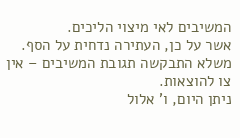המשיבים לאי מיצוי הליכים.
אשר על כן, העתירה נדחית על הסף. משלא התבקשה תגובת המשיבים – אין צו להוצאות.
ניתן היום, ו' אלול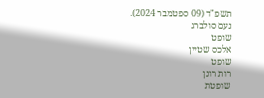תשפ"ד (09 ספטמבר 2024).
נעם סולברג
שופט
אלכס שטיין
שופט
רות רונן
שופטת